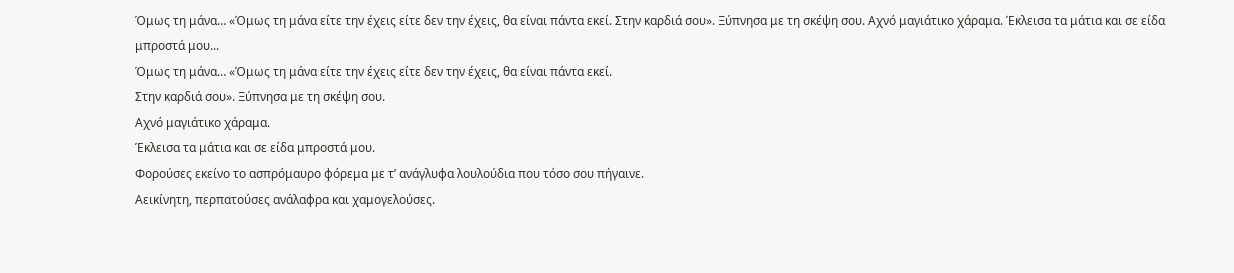Όμως τη μάνα… «Όμως τη μάνα είτε την έχεις είτε δεν την έχεις, θα είναι πάντα εκεί. Στην καρδιά σου». Ξύπνησα με τη σκέψη σου. Αχνό μαγιάτικο χάραμα. Έκλεισα τα μάτια και σε είδα μπροστά μου...
Όμως τη μάνα… «Όμως τη μάνα είτε την έχεις είτε δεν την έχεις, θα είναι πάντα εκεί.
Στην καρδιά σου». Ξύπνησα με τη σκέψη σου.
Αχνό μαγιάτικο χάραμα.
Έκλεισα τα μάτια και σε είδα μπροστά μου.
Φορούσες εκείνο το ασπρόμαυρο φόρεμα με τ’ ανάγλυφα λουλούδια που τόσο σου πήγαινε.
Αεικίνητη, περπατούσες ανάλαφρα και χαμογελούσες.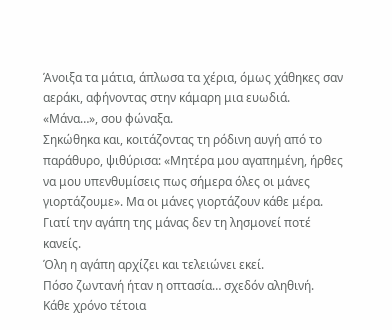Άνοιξα τα μάτια, άπλωσα τα χέρια, όμως χάθηκες σαν αεράκι, αφήνοντας στην κάμαρη μια ευωδιά. «Μάνα…», σου φώναξα.
Σηκώθηκα και, κοιτάζοντας τη ρόδινη αυγή από το παράθυρο, ψιθύρισα: «Μητέρα μου αγαπημένη, ήρθες να μου υπενθυμίσεις πως σήμερα όλες οι μάνες γιορτάζουμε». Μα οι μάνες γιορτάζουν κάθε μέρα.
Γιατί την αγάπη της μάνας δεν τη λησμονεί ποτέ κανείς.
Όλη η αγάπη αρχίζει και τελειώνει εκεί.
Πόσο ζωντανή ήταν η οπτασία… σχεδόν αληθινή.
Κάθε χρόνο τέτοια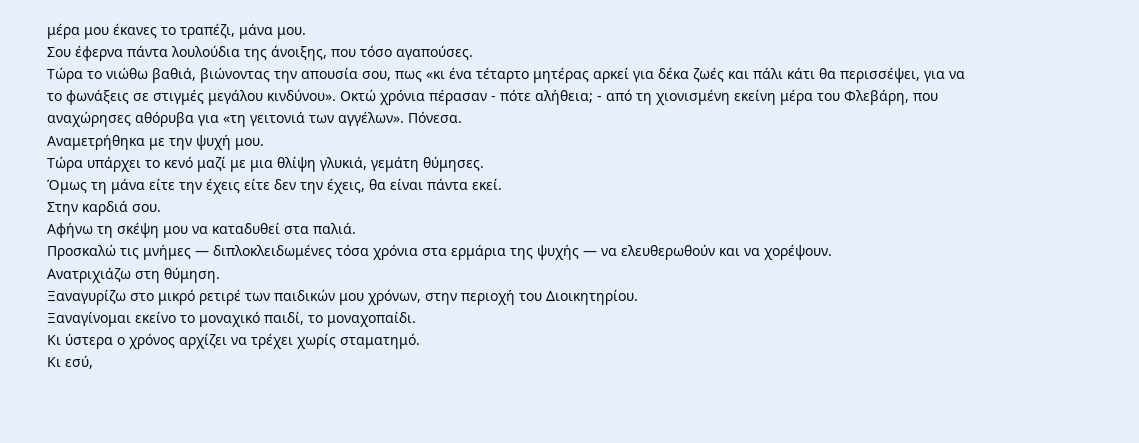μέρα μου έκανες το τραπέζι, μάνα μου.
Σου έφερνα πάντα λουλούδια της άνοιξης, που τόσο αγαπούσες.
Τώρα το νιώθω βαθιά, βιώνοντας την απουσία σου, πως «κι ένα τέταρτο μητέρας αρκεί για δέκα ζωές και πάλι κάτι θα περισσέψει, για να το φωνάξεις σε στιγμές μεγάλου κινδύνου». Οκτώ χρόνια πέρασαν - πότε αλήθεια; - από τη χιονισμένη εκείνη μέρα του Φλεβάρη, που αναχώρησες αθόρυβα για «τη γειτονιά των αγγέλων». Πόνεσα.
Αναμετρήθηκα με την ψυχή μου.
Τώρα υπάρχει το κενό μαζί με μια θλίψη γλυκιά, γεμάτη θύμησες.
Όμως τη μάνα είτε την έχεις είτε δεν την έχεις, θα είναι πάντα εκεί.
Στην καρδιά σου.
Αφήνω τη σκέψη μου να καταδυθεί στα παλιά.
Προσκαλώ τις μνήμες — διπλοκλειδωμένες τόσα χρόνια στα ερμάρια της ψυχής — να ελευθερωθούν και να χορέψουν.
Ανατριχιάζω στη θύμηση.
Ξαναγυρίζω στο μικρό ρετιρέ των παιδικών μου χρόνων, στην περιοχή του Διοικητηρίου.
Ξαναγίνομαι εκείνο το μοναχικό παιδί, το μοναχοπαίδι.
Κι ύστερα ο χρόνος αρχίζει να τρέχει χωρίς σταματημό.
Κι εσύ,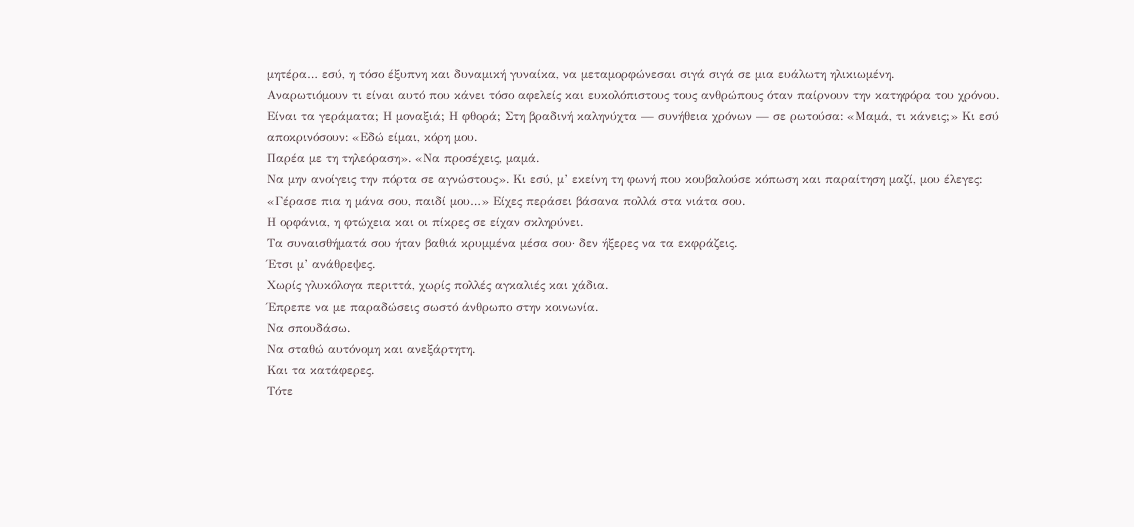μητέρα… εσύ, η τόσο έξυπνη και δυναμική γυναίκα, να μεταμορφώνεσαι σιγά σιγά σε μια ευάλωτη ηλικιωμένη.
Αναρωτιόμουν τι είναι αυτό που κάνει τόσο αφελείς και ευκολόπιστους τους ανθρώπους όταν παίρνουν την κατηφόρα του χρόνου.
Είναι τα γεράματα; Η μοναξιά; Η φθορά; Στη βραδινή καληνύχτα — συνήθεια χρόνων — σε ρωτούσα: «Μαμά, τι κάνεις;» Κι εσύ αποκρινόσουν: «Εδώ είμαι, κόρη μου.
Παρέα με τη τηλεόραση». «Να προσέχεις, μαμά.
Να μην ανοίγεις την πόρτα σε αγνώστους». Κι εσύ, μ’ εκείνη τη φωνή που κουβαλούσε κόπωση και παραίτηση μαζί, μου έλεγες: «Γέρασε πια η μάνα σου, παιδί μου…» Είχες περάσει βάσανα πολλά στα νιάτα σου.
Η ορφάνια, η φτώχεια και οι πίκρες σε είχαν σκληρύνει.
Τα συναισθήματά σου ήταν βαθιά κρυμμένα μέσα σου· δεν ήξερες να τα εκφράζεις.
Έτσι μ’ ανάθρεψες.
Χωρίς γλυκόλογα περιττά, χωρίς πολλές αγκαλιές και χάδια.
Έπρεπε να με παραδώσεις σωστό άνθρωπο στην κοινωνία.
Να σπουδάσω.
Να σταθώ αυτόνομη και ανεξάρτητη.
Και τα κατάφερες.
Τότε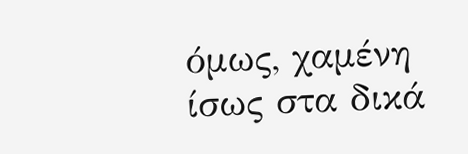όμως, χαμένη ίσως στα δικά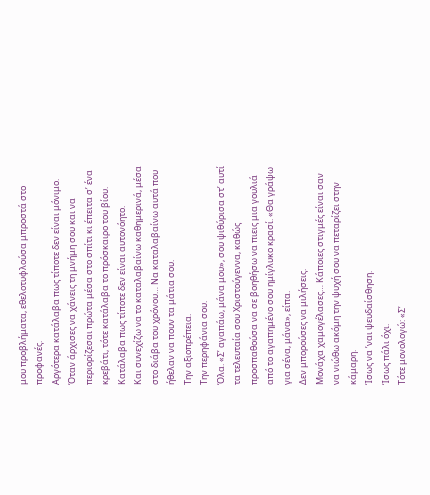μου προβλήματα, εθελοτυφλούσα μπροστά στο προφανές.
Αργότερα κατάλαβα πως τίποτε δεν είναι μόνιμο.
Όταν άρχισες να χάνεις τη μνήμη σου και να περιορίζεσαι πρώτα μέσα στο σπίτι κι έπειτα σ’ ένα κρεβάτι, τότε κατάλαβα το πρόσκαιρο του βίου.
Κατάλαβα πως τίποτε δεν είναι αυτονόητο.
Και συνεχίζω να το καταλαβαίνω καθημερινά, μέσα στο διάβα του χρόνου… Να καταλαβαίνω αυτά που ήθελαν να πουν τα μάτια σου.
Την αξιοπρέπεια.
Την περηφάνια σου.
Όλα. «Σ’ αγαπάω, μάνα μου», σου ψιθύρισα στ’ αυτί τα τελευταία σου Χριστούγεννα, καθώς προσπαθούσα να σε βοηθήσω να πιεις μια γουλιά από το αγαπημένο σου ημίγλυκο κρασί. «Θα γράψω για σένα, μάνα», είπα.
Δεν μπορούσες να μιλήσεις.
Μονάχα χαμογέλασες… Κάποιες στιγμές είναι σαν να νιώθω ακόμη την ψυχή σου να πεταρίζει στην κάμαρη.
Ίσως να ’ναι ψευδαίσθηση.
Ίσως πάλι όχι.
Τότε μονολογώ: «Σ’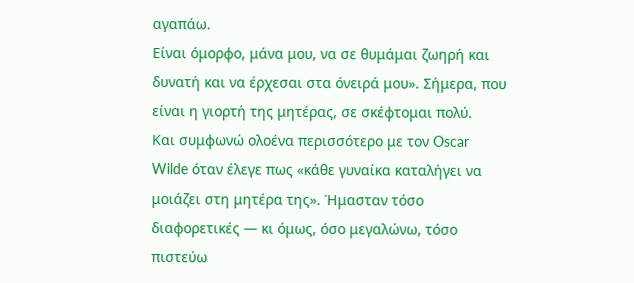αγαπάω.
Είναι όμορφο, μάνα μου, να σε θυμάμαι ζωηρή και δυνατή και να έρχεσαι στα όνειρά μου». Σήμερα, που είναι η γιορτή της μητέρας, σε σκέφτομαι πολύ.
Και συμφωνώ ολοένα περισσότερο με τον Oscar Wilde όταν έλεγε πως «κάθε γυναίκα καταλήγει να μοιάζει στη μητέρα της». Ήμασταν τόσο διαφορετικές — κι όμως, όσο μεγαλώνω, τόσο πιστεύω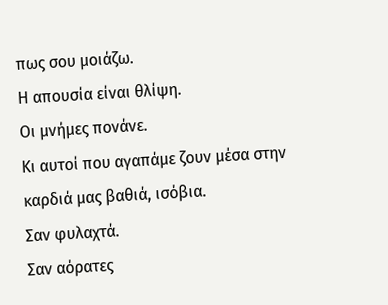πως σου μοιάζω.
Η απουσία είναι θλίψη.
Οι μνήμες πονάνε.
Κι αυτοί που αγαπάμε ζουν μέσα στην καρδιά μας βαθιά, ισόβια.
Σαν φυλαχτά.
Σαν αόρατες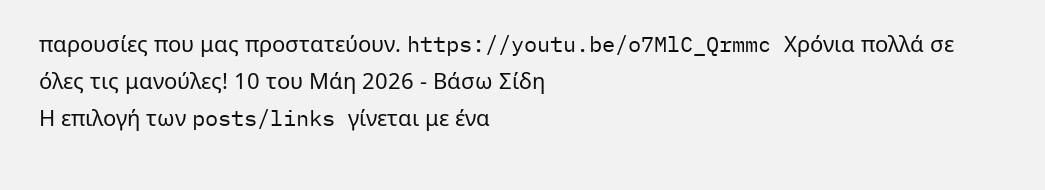παρουσίες που μας προστατεύουν. https://youtu.be/o7MlC_Qrmmc Χρόνια πολλά σε όλες τις μανούλες! 10 του Μάη 2026 - Βάσω Σίδη
Η επιλογή των posts/links γίνεται με ένα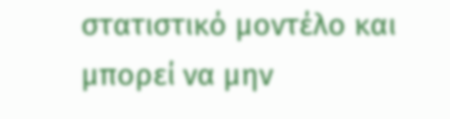στατιστικό μοντέλο και μπορεί να μην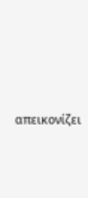απεικονίζει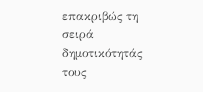επακριβώς τη σειρά δημοτικότητάς τους